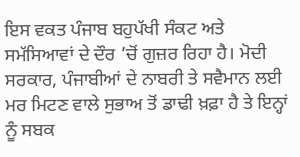ਇਸ ਵਕਤ ਪੰਜਾਬ ਬਹੁਪੱਖੀ ਸੰਕਟ ਅਤੇ ਸਮੱਸਿਆਵਾਂ ਦੇ ਦੌਰ ’ਚੋਂ ਗੁਜ਼ਰ ਰਿਹਾ ਹੈ। ਮੋਦੀ ਸਰਕਾਰ, ਪੰਜਾਬੀਆਂ ਦੇ ਨਾਬਰੀ ਤੇ ਸਵੈਮਾਨ ਲਈ ਮਰ ਮਿਟਣ ਵਾਲੇ ਸੁਭਾਅ ਤੋਂ ਡਾਢੀ ਖ਼ਫ਼ਾ ਹੈ ਤੇ ਇਨ੍ਹਾਂ ਨੂੰ ਸਬਕ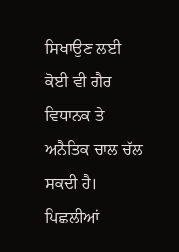ਸਿਖਾਉਣ ਲਈ ਕੋਈ ਵੀ ਗੈਰ ਵਿਧਾਨਕ ਤੇ ਅਨੈਤਿਕ ਚਾਲ ਚੱਲ ਸਕਦੀ ਹੈ।
ਪਿਛਲੀਆਂ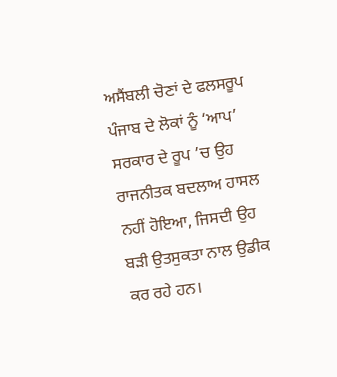ਅਸੈਂਬਲੀ ਚੋਣਾਂ ਦੇ ਫਲਸਰੂਪ ਪੰਜਾਬ ਦੇ ਲੋਕਾਂ ਨੂੰ ‘ਆਪ’ ਸਰਕਾਰ ਦੇ ਰੂਪ ’ਚ ਉਹ ਰਾਜਨੀਤਕ ਬਦਲਾਅ ਹਾਸਲ ਨਹੀਂ ਹੋਇਆ, ਜਿਸਦੀ ਉਹ ਬੜੀ ਉਤਸੁਕਤਾ ਨਾਲ ਉਡੀਕ ਕਰ ਰਹੇ ਹਨ।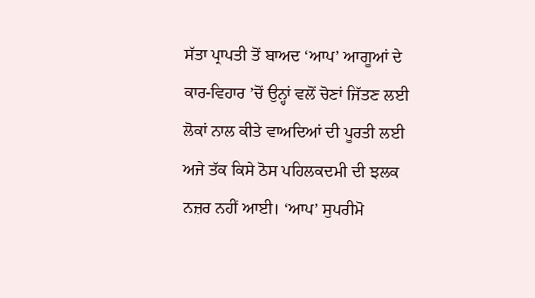ਸੱਤਾ ਪ੍ਰਾਪਤੀ ਤੋਂ ਬਾਅਦ ‘ਆਪ’ ਆਗੂਆਂ ਦੇ ਕਾਰ-ਵਿਹਾਰ ’ਚੋਂ ਉਨ੍ਹਾਂ ਵਲੋਂ ਚੋਣਾਂ ਜਿੱਤਣ ਲਈ ਲੋਕਾਂ ਨਾਲ ਕੀਤੇ ਵਾਅਦਿਆਂ ਦੀ ਪੂਰਤੀ ਲਈ ਅਜੇ ਤੱਕ ਕਿਸੇ ਠੋਸ ਪਹਿਲਕਦਮੀ ਦੀ ਝਲਕ ਨਜ਼ਰ ਨਹੀਂ ਆਈ। ‘ਆਪ’ ਸੁਪਰੀਮੋ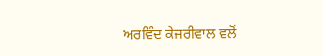ਅਰਵਿੰਦ ਕੇਜਰੀਵਾਲ ਵਲੋਂ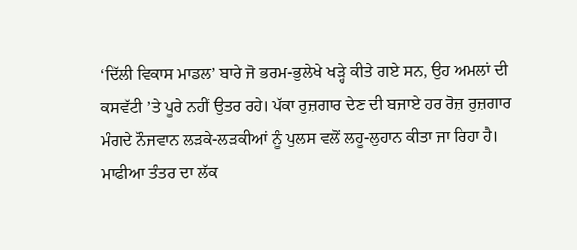‘ਦਿੱਲੀ ਵਿਕਾਸ ਮਾਡਲ’ ਬਾਰੇ ਜੋ ਭਰਮ-ਭੁਲੇਖੇ ਖੜ੍ਹੇ ਕੀਤੇ ਗਏ ਸਨ, ਉਹ ਅਮਲਾਂ ਦੀ ਕਸਵੱਟੀ ’ਤੇ ਪੂਰੇ ਨਹੀਂ ਉਤਰ ਰਹੇ। ਪੱਕਾ ਰੁਜ਼ਗਾਰ ਦੇਣ ਦੀ ਬਜਾਏ ਹਰ ਰੋਜ਼ ਰੁਜ਼ਗਾਰ ਮੰਗਦੇ ਨੌਜਵਾਨ ਲੜਕੇ-ਲੜਕੀਆਂ ਨੂੰ ਪੁਲਸ ਵਲੋਂ ਲਹੂ-ਲੁਹਾਨ ਕੀਤਾ ਜਾ ਰਿਹਾ ਹੈ। ਮਾਫੀਆ ਤੰਤਰ ਦਾ ਲੱਕ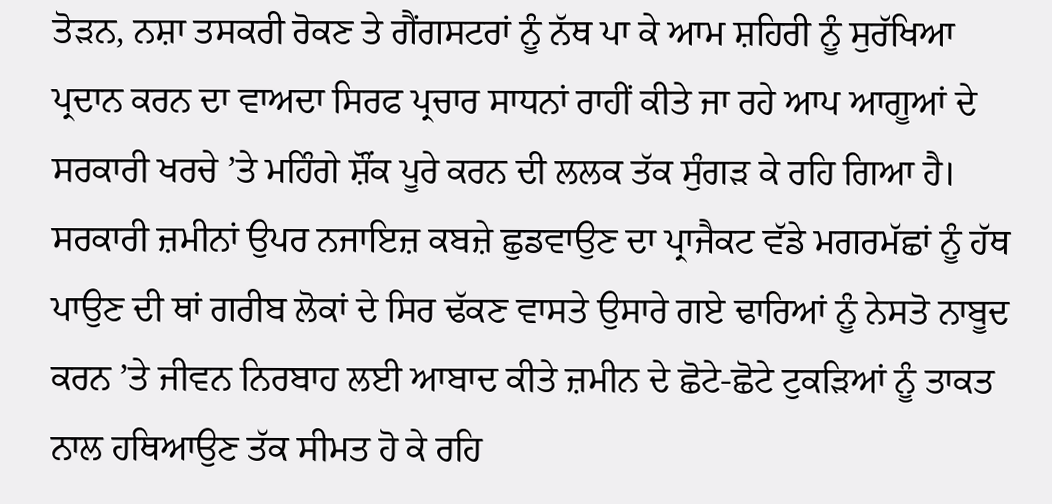ਤੋੜਨ, ਨਸ਼ਾ ਤਸਕਰੀ ਰੋਕਣ ਤੇ ਗੈਂਗਸਟਰਾਂ ਨੂੰ ਨੱਥ ਪਾ ਕੇ ਆਮ ਸ਼ਹਿਰੀ ਨੂੰ ਸੁਰੱਖਿਆ ਪ੍ਰਦਾਨ ਕਰਨ ਦਾ ਵਾਅਦਾ ਸਿਰਫ ਪ੍ਰਚਾਰ ਸਾਧਨਾਂ ਰਾਹੀਂ ਕੀਤੇ ਜਾ ਰਹੇ ਆਪ ਆਗੂਆਂ ਦੇ ਸਰਕਾਰੀ ਖਰਚੇ ’ਤੇ ਮਹਿੰਗੇ ਸ਼ੌਂਕ ਪੂਰੇ ਕਰਨ ਦੀ ਲਲਕ ਤੱਕ ਸੁੰਗੜ ਕੇ ਰਹਿ ਗਿਆ ਹੈ। ਸਰਕਾਰੀ ਜ਼ਮੀਨਾਂ ਉਪਰ ਨਜਾਇਜ਼ ਕਬਜ਼ੇ ਛੁਡਵਾਉਣ ਦਾ ਪ੍ਰਾਜੈਕਟ ਵੱਡੇ ਮਗਰਮੱਛਾਂ ਨੂੰ ਹੱਥ ਪਾਉਣ ਦੀ ਥਾਂ ਗਰੀਬ ਲੋਕਾਂ ਦੇ ਸਿਰ ਢੱਕਣ ਵਾਸਤੇ ਉਸਾਰੇ ਗਏ ਢਾਰਿਆਂ ਨੂੰ ਨੇਸਤੋ ਨਾਬੂਦ ਕਰਨ ’ਤੇ ਜੀਵਨ ਨਿਰਬਾਹ ਲਈ ਆਬਾਦ ਕੀਤੇ ਜ਼ਮੀਨ ਦੇ ਛੋਟੇ-ਛੋਟੇ ਟੁਕੜਿਆਂ ਨੂੰ ਤਾਕਤ ਨਾਲ ਹਥਿਆਉਣ ਤੱਕ ਸੀਮਤ ਹੋ ਕੇ ਰਹਿ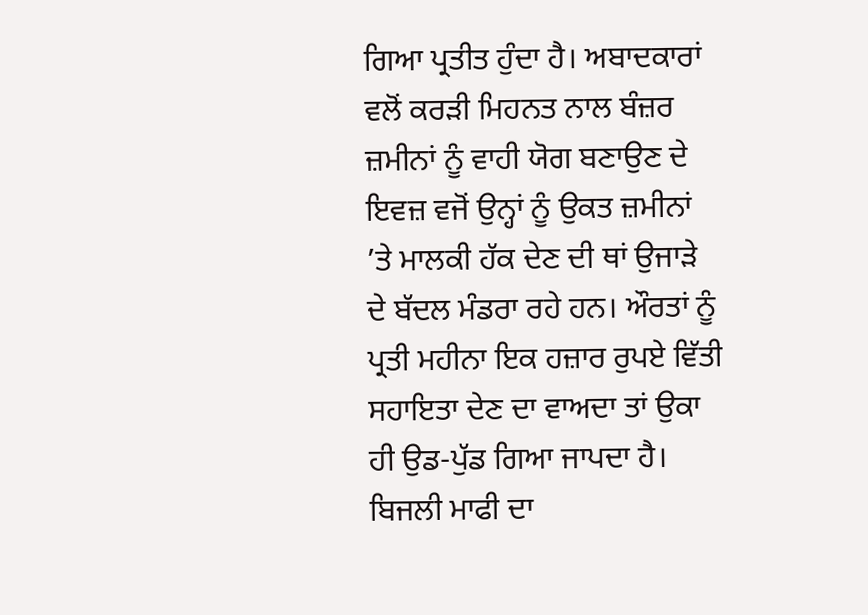ਗਿਆ ਪ੍ਰਤੀਤ ਹੁੰਦਾ ਹੈ। ਅਬਾਦਕਾਰਾਂ ਵਲੋਂ ਕਰੜੀ ਮਿਹਨਤ ਨਾਲ ਬੰਜ਼ਰ ਜ਼ਮੀਨਾਂ ਨੂੰ ਵਾਹੀ ਯੋਗ ਬਣਾਉਣ ਦੇ ਇਵਜ਼ ਵਜੋਂ ਉਨ੍ਹਾਂ ਨੂੰ ਉਕਤ ਜ਼ਮੀਨਾਂ ’ਤੇ ਮਾਲਕੀ ਹੱਕ ਦੇਣ ਦੀ ਥਾਂ ਉਜਾੜੇ ਦੇ ਬੱਦਲ ਮੰਡਰਾ ਰਹੇ ਹਨ। ਔਰਤਾਂ ਨੂੰ ਪ੍ਰਤੀ ਮਹੀਨਾ ਇਕ ਹਜ਼ਾਰ ਰੁਪਏ ਵਿੱਤੀ ਸਹਾਇਤਾ ਦੇਣ ਦਾ ਵਾਅਦਾ ਤਾਂ ਉਕਾ ਹੀ ਉਡ-ਪੁੱਡ ਗਿਆ ਜਾਪਦਾ ਹੈ। ਬਿਜਲੀ ਮਾਫੀ ਦਾ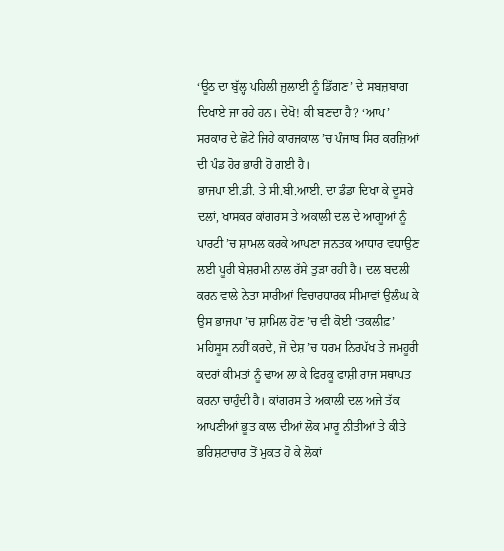‘ਊਠ ਦਾ ਬੁੱਲ੍ਹ ਪਹਿਲੀ ਜੁਲਾਈ ਨੂੰ ਡਿੱਗਣ’ ਦੇ ਸਬਜ਼ਬਾਗ ਦਿਖਾਏ ਜਾ ਰਹੇ ਹਨ। ਦੇਖੋ! ਕੀ ਬਣਦਾ ਹੈ? ‘ਆਪ’ ਸਰਕਾਰ ਦੇ ਛੋਟੇ ਜਿਹੇ ਕਾਰਜਕਾਲ ’ਚ ਪੰਜਾਬ ਸਿਰ ਕਰਜ਼ਿਆਂ ਦੀ ਪੰਡ ਹੋਰ ਭਾਰੀ ਹੋ ਗਈ ਹੈ।
ਭਾਜਪਾ ਈ.ਡੀ. ਤੇ ਸੀ.ਬੀ.ਆਈ. ਦਾ ਡੰਡਾ ਦਿਖਾ ਕੇ ਦੂਸਰੇ ਦਲਾਂ, ਖਾਸਕਰ ਕਾਂਗਰਸ ਤੇ ਅਕਾਲੀ ਦਲ ਦੇ ਆਗੂਆਂ ਨੂੰ ਪਾਰਟੀ ’ਚ ਸ਼ਾਮਲ ਕਰਕੇ ਆਪਣਾ ਜਨਤਕ ਆਧਾਰ ਵਧਾਉਣ ਲਈ ਪੂਰੀ ਬੇਸ਼ਰਮੀ ਨਾਲ ਰੱਸੇ ਤੁੜਾ ਰਹੀ ਹੈ। ਦਲ ਬਦਲੀ ਕਰਨ ਵਾਲੇ ਨੇਤਾ ਸਾਰੀਆਂ ਵਿਚਾਰਧਾਰਕ ਸੀਮਾਵਾਂ ਉਲੰਘ ਕੇ ਉਸ ਭਾਜਪਾ ’ਚ ਸ਼ਾਮਿਲ ਹੋਣ ’ਚ ਵੀ ਕੋਈ ‘ਤਕਲੀਫ਼’ ਮਹਿਸੂਸ ਨਹੀਂ ਕਰਦੇ, ਜੋ ਦੇਸ਼ ’ਚ ਧਰਮ ਨਿਰਪੱਖ ਤੇ ਜਮਹੂਰੀ ਕਦਰਾਂ ਕੀਮਤਾਂ ਨੂੰ ਢਾਅ ਲਾ ਕੇ ਫਿਰਕੂ ਫਾਸ਼ੀ ਰਾਜ ਸਥਾਪਤ ਕਰਨਾ ਚਾਹੁੰਦੀ ਹੈ। ਕਾਂਗਰਸ ਤੇ ਅਕਾਲੀ ਦਲ ਅਜੇ ਤੱਕ ਆਪਣੀਆਂ ਭੂਤ ਕਾਲ ਦੀਆਂ ਲੋਕ ਮਾਰੂ ਨੀਤੀਆਂ ਤੇ ਕੀਤੇ ਭਰਿਸ਼ਟਾਚਾਰ ਤੋਂ ਮੁਕਤ ਹੋ ਕੇ ਲੋਕਾਂ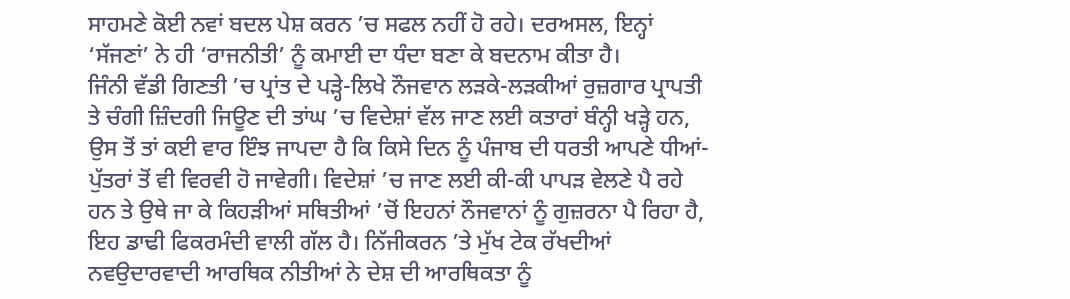ਸਾਹਮਣੇ ਕੋਈ ਨਵਾਂ ਬਦਲ ਪੇਸ਼ ਕਰਨ ’ਚ ਸਫਲ ਨਹੀਂ ਹੋ ਰਹੇ। ਦਰਅਸਲ, ਇਨ੍ਹਾਂ ‘ਸੱਜਣਾਂ’ ਨੇ ਹੀ ‘ਰਾਜਨੀਤੀ’ ਨੂੰ ਕਮਾਈ ਦਾ ਧੰਦਾ ਬਣਾ ਕੇ ਬਦਨਾਮ ਕੀਤਾ ਹੈ।
ਜਿੰਨੀ ਵੱਡੀ ਗਿਣਤੀ ’ਚ ਪ੍ਰਾਂਤ ਦੇ ਪੜ੍ਹੇ-ਲਿਖੇ ਨੌਜਵਾਨ ਲੜਕੇ-ਲੜਕੀਆਂ ਰੁਜ਼ਗਾਰ ਪ੍ਰਾਪਤੀ ਤੇ ਚੰਗੀ ਜ਼ਿੰਦਗੀ ਜਿਊਣ ਦੀ ਤਾਂਘ ’ਚ ਵਿਦੇਸ਼ਾਂ ਵੱਲ ਜਾਣ ਲਈ ਕਤਾਰਾਂ ਬੰਨ੍ਹੀ ਖੜ੍ਹੇ ਹਨ, ਉਸ ਤੋਂ ਤਾਂ ਕਈ ਵਾਰ ਇੰਝ ਜਾਪਦਾ ਹੈ ਕਿ ਕਿਸੇ ਦਿਨ ਨੂੰ ਪੰਜਾਬ ਦੀ ਧਰਤੀ ਆਪਣੇ ਧੀਆਂ-ਪੁੱਤਰਾਂ ਤੋਂ ਵੀ ਵਿਰਵੀ ਹੋ ਜਾਵੇਗੀ। ਵਿਦੇਸ਼ਾਂ ’ਚ ਜਾਣ ਲਈ ਕੀ-ਕੀ ਪਾਪੜ ਵੇਲਣੇ ਪੈ ਰਹੇ ਹਨ ਤੇ ਉਥੇ ਜਾ ਕੇ ਕਿਹੜੀਆਂ ਸਥਿਤੀਆਂ ’ਚੋਂ ਇਹਨਾਂ ਨੌਜਵਾਨਾਂ ਨੂੰ ਗੁਜ਼ਰਨਾ ਪੈ ਰਿਹਾ ਹੈ, ਇਹ ਡਾਢੀ ਫਿਕਰਮੰਦੀ ਵਾਲੀ ਗੱਲ ਹੈ। ਨਿੱਜੀਕਰਨ ’ਤੇ ਮੁੱਖ ਟੇਕ ਰੱਖਦੀਆਂ ਨਵਉਦਾਰਵਾਦੀ ਆਰਥਿਕ ਨੀਤੀਆਂ ਨੇ ਦੇਸ਼ ਦੀ ਆਰਥਿਕਤਾ ਨੂੰ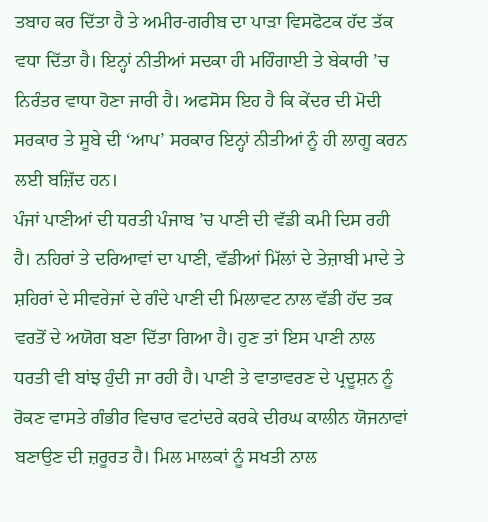ਤਬਾਹ ਕਰ ਦਿੱਤਾ ਹੈ ਤੇ ਅਮੀਰ-ਗਰੀਬ ਦਾ ਪਾੜਾ ਵਿਸਫੋਟਕ ਹੱਦ ਤੱਕ ਵਧਾ ਦਿੱਤਾ ਹੈ। ਇਨ੍ਹਾਂ ਨੀਤੀਆਂ ਸਦਕਾ ਹੀ ਮਹਿੰਗਾਈ ਤੇ ਬੇਕਾਰੀ ’ਚ ਨਿਰੰਤਰ ਵਾਧਾ ਹੋਣਾ ਜਾਰੀ ਹੈ। ਅਫਸੋਸ ਇਹ ਹੈ ਕਿ ਕੇਂਦਰ ਦੀ ਮੋਦੀ ਸਰਕਾਰ ਤੇ ਸੂਬੇ ਦੀ ‘ਆਪ’ ਸਰਕਾਰ ਇਨ੍ਹਾਂ ਨੀਤੀਆਂ ਨੂੰ ਹੀ ਲਾਗੂ ਕਰਨ ਲਈ ਬਜ਼ਿੱਦ ਹਨ।
ਪੰਜਾਂ ਪਾਣੀਆਂ ਦੀ ਧਰਤੀ ਪੰਜਾਬ ’ਚ ਪਾਣੀ ਦੀ ਵੱਡੀ ਕਮੀ ਦਿਸ ਰਹੀ ਹੈ। ਨਹਿਰਾਂ ਤੇ ਦਰਿਆਵਾਂ ਦਾ ਪਾਣੀ, ਵੱਡੀਆਂ ਮਿੱਲਾਂ ਦੇ ਤੇਜ਼ਾਬੀ ਮਾਦੇ ਤੇ ਸ਼ਹਿਰਾਂ ਦੇ ਸੀਵਰੇਜਾਂ ਦੇ ਗੰਦੇ ਪਾਣੀ ਦੀ ਮਿਲਾਵਟ ਨਾਲ ਵੱਡੀ ਹੱਦ ਤਕ ਵਰਤੋਂ ਦੇ ਅਯੋਗ ਬਣਾ ਦਿੱਤਾ ਗਿਆ ਹੈ। ਹੁਣ ਤਾਂ ਇਸ ਪਾਣੀ ਨਾਲ ਧਰਤੀ ਵੀ ਬਾਂਝ ਹੁੰਦੀ ਜਾ ਰਹੀ ਹੈ। ਪਾਣੀ ਤੇ ਵਾਤਾਵਰਣ ਦੇ ਪ੍ਰਦੂਸ਼ਨ ਨੂੰ ਰੋਕਣ ਵਾਸਤੇ ਗੰਭੀਰ ਵਿਚਾਰ ਵਟਾਂਦਰੇ ਕਰਕੇ ਦੀਰਘ ਕਾਲੀਨ ਯੋਜਨਾਵਾਂ ਬਣਾਉਣ ਦੀ ਜ਼ਰੂਰਤ ਹੈ। ਮਿਲ ਮਾਲਕਾਂ ਨੂੰ ਸਖਤੀ ਨਾਲ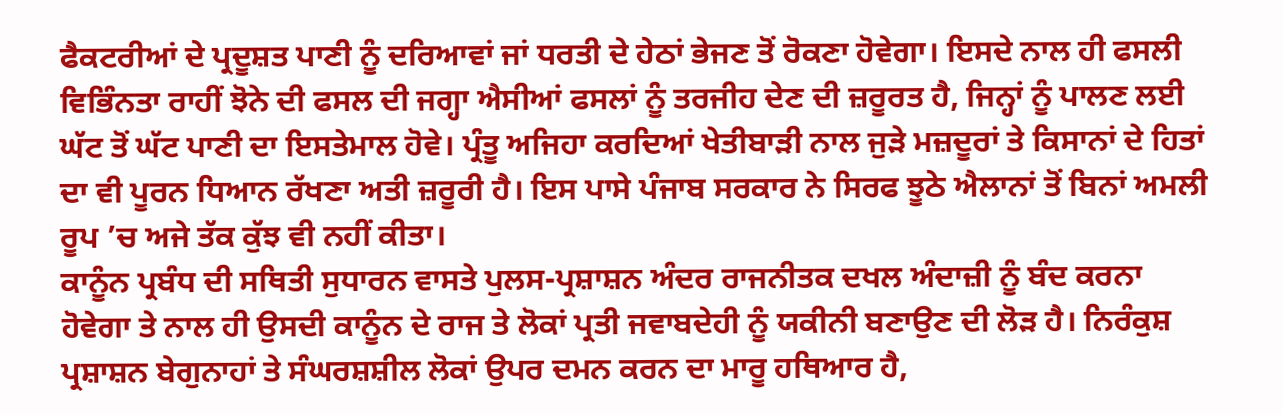ਫੈਕਟਰੀਆਂ ਦੇ ਪ੍ਰਦੂਸ਼ਤ ਪਾਣੀ ਨੂੰ ਦਰਿਆਵਾਂ ਜਾਂ ਧਰਤੀ ਦੇ ਹੇਠਾਂ ਭੇਜਣ ਤੋਂ ਰੋਕਣਾ ਹੋਵੇਗਾ। ਇਸਦੇ ਨਾਲ ਹੀ ਫਸਲੀ ਵਿਭਿੰਨਤਾ ਰਾਹੀਂ ਝੋਨੇ ਦੀ ਫਸਲ ਦੀ ਜਗ੍ਹਾ ਐਸੀਆਂ ਫਸਲਾਂ ਨੂੰ ਤਰਜੀਹ ਦੇਣ ਦੀ ਜ਼ਰੂਰਤ ਹੈ, ਜਿਨ੍ਹਾਂ ਨੂੰ ਪਾਲਣ ਲਈ ਘੱਟ ਤੋਂ ਘੱਟ ਪਾਣੀ ਦਾ ਇਸਤੇਮਾਲ ਹੋਵੇ। ਪ੍ਰੰਤੂ ਅਜਿਹਾ ਕਰਦਿਆਂ ਖੇਤੀਬਾੜੀ ਨਾਲ ਜੁੜੇ ਮਜ਼ਦੂਰਾਂ ਤੇ ਕਿਸਾਨਾਂ ਦੇ ਹਿਤਾਂ ਦਾ ਵੀ ਪੂਰਨ ਧਿਆਨ ਰੱਖਣਾ ਅਤੀ ਜ਼ਰੂਰੀ ਹੈ। ਇਸ ਪਾਸੇ ਪੰਜਾਬ ਸਰਕਾਰ ਨੇ ਸਿਰਫ ਝੂਠੇ ਐਲਾਨਾਂ ਤੋਂ ਬਿਨਾਂ ਅਮਲੀ ਰੂਪ ’ਚ ਅਜੇ ਤੱਕ ਕੁੱਝ ਵੀ ਨਹੀਂ ਕੀਤਾ।
ਕਾਨੂੰਨ ਪ੍ਰਬੰਧ ਦੀ ਸਥਿਤੀ ਸੁਧਾਰਨ ਵਾਸਤੇ ਪੁਲਸ-ਪ੍ਰਸ਼ਾਸ਼ਨ ਅੰਦਰ ਰਾਜਨੀਤਕ ਦਖਲ ਅੰਦਾਜ਼ੀ ਨੂੰ ਬੰਦ ਕਰਨਾ ਹੋਵੇਗਾ ਤੇ ਨਾਲ ਹੀ ਉਸਦੀ ਕਾਨੂੰਨ ਦੇ ਰਾਜ ਤੇ ਲੋਕਾਂ ਪ੍ਰਤੀ ਜਵਾਬਦੇਹੀ ਨੂੰ ਯਕੀਨੀ ਬਣਾਉਣ ਦੀ ਲੋੜ ਹੈ। ਨਿਰੰਕੁਸ਼ ਪ੍ਰਸ਼ਾਸ਼ਨ ਬੇਗੁਨਾਹਾਂ ਤੇ ਸੰਘਰਸ਼ਸ਼ੀਲ ਲੋਕਾਂ ਉਪਰ ਦਮਨ ਕਰਨ ਦਾ ਮਾਰੂ ਹਥਿਆਰ ਹੈ,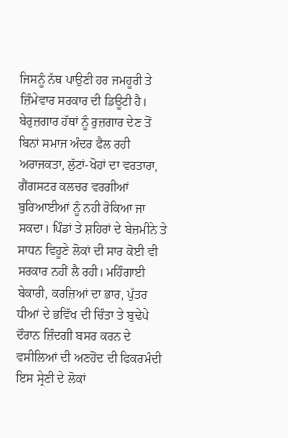ਜਿਸਨੂੰ ਨੱਥ ਪਾਉਣੀ ਹਰ ਜਮਹੂਰੀ ਤੇ ਜ਼ਿੰਮੇਵਾਰ ਸਰਕਾਰ ਦੀ ਡਿਊਟੀ ਹੈ। ਬੇਰੁਜ਼ਗਾਰ ਹੱਥਾਂ ਨੂੰ ਰੁਜ਼ਗਾਰ ਦੇਣ ਤੋਂ ਬਿਨਾਂ ਸਮਾਜ ਅੰਦਰ ਫੈਲ ਰਹੀ ਅਰਾਜਕਤਾ, ਲੁੱਟਾਂ-ਖੋਹਾਂ ਦਾ ਵਰਤਾਰਾ, ਗੈਂਗਸਟਰ ਕਲਚਰ ਵਰਗੀਆਂ ਬੁਰਿਆਈਆਂ ਨੂੰ ਨਹੀ ਰੋਕਿਆ ਜਾ ਸਕਦਾ। ਪਿੰਡਾਂ ਤੇ ਸ਼ਹਿਰਾਂ ਦੇ ਬੇਜ਼ਮੀਨੇ ਤੇ ਸਾਧਨ ਵਿਹੂਣੇ ਲੋਕਾਂ ਦੀ ਸਾਰ ਕੋਈ ਵੀ ਸਰਕਾਰ ਨਹੀਂ ਲੈ ਰਹੀ। ਮਹਿੰਗਾਈ ਬੇਕਾਰੀ, ਕਰਜ਼ਿਆਂ ਦਾ ਭਾਰ, ਪੁੱਤਰ ਧੀਆਂ ਦੇ ਭਵਿੱਖ ਦੀ ਚਿੰਤਾ ਤੇ ਬੁਢੇਪੇ ਦੌਰਾਨ ਜ਼ਿੰਦਗੀ ਬਸਰ ਕਰਨ ਦੇ ਵਸੀਲਿਆਂ ਦੀ ਅਣਹੋਂਦ ਦੀ ਫਿਕਰਮੰਦੀ ਇਸ ਸ੍ਰੇਣੀ ਦੇ ਲੋਕਾਂ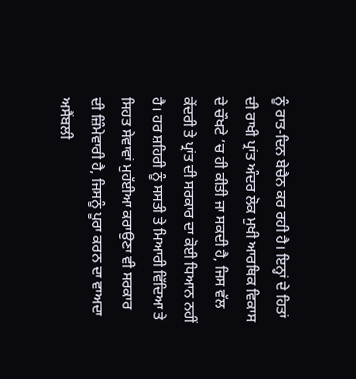ਨੂੰ ਰਾਤ-ਦਿਨ ਬੇਚੈਨ ਕਰ ਰਹੀ ਹੈ। ਇਨ੍ਹਾਂ ਦੇ ਹਿਤਾਂ ਦੀ ਰਾਖੀ ਪ੍ਰਾਂਤ ਅੰਦਰ ਲੋਕ ਮੁਖੀ ਆਰਥਿਕ ਵਿਕਾਸ ਦੇ ਚੌਖਟੇ ’ਚ ਹੀ ਕੀਤੀ ਜਾ ਸਕਦੀ ਹੈ, ਜਿਸ ਵੱਲ ਕੇਂਦਰੀ ਤੇ ਪ੍ਰਾਂਤ ਦੀ ਸਰਕਾਰ ਦਾ ਕੋਈ ਧਿਆਨ ਨਹੀਂ ਹੈ। ਹਰ ਸ਼ਹਿਰੀ ਨੂੰ ਸਸਤੀ ਤੇ ਮਿਆਰੀ ਵਿੱਦਿਆ ਤੇ ਸਿਹਤ ਸੇਵਾਵਾਂ ਮੁਹੱਈਆ ਕਰਾਉਣਾ ਵੀ ਸਰਕਾਰ ਦੀ ਜ਼ਿੰਮੇਵਾਰੀ ਹੈ, ਜਿਸਨੂੰ ਪੂਰਾ ਕਰਨ ਦਾ ਵਾਅਦਾ ਅਸੈਂਬਲੀ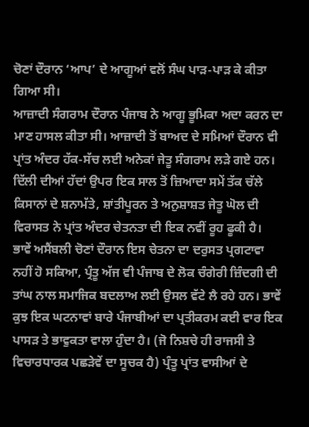ਚੋਣਾਂ ਦੌਰਾਨ ‘ਆਪ’ ਦੇ ਆਗੂਆਂ ਵਲੋਂ ਸੰਘ ਪਾੜ-ਪਾੜ ਕੇ ਕੀਤਾ ਗਿਆ ਸੀ।
ਆਜ਼ਾਦੀ ਸੰਗਰਾਮ ਦੌਰਾਨ ਪੰਜਾਬ ਨੇ ਆਗੂ ਭੂਮਿਕਾ ਅਦਾ ਕਰਨ ਦਾ ਮਾਣ ਹਾਸਲ ਕੀਤਾ ਸੀ। ਆਜ਼ਾਦੀ ਤੋਂ ਬਾਅਦ ਦੇ ਸਮਿਆਂ ਦੌਰਾਨ ਵੀ ਪ੍ਰਾਂਤ ਅੰਦਰ ਹੱਕ-ਸੱਚ ਲਈ ਅਨੇਕਾਂ ਜੇਤੂ ਸੰਗਰਾਮ ਲੜੇ ਗਏ ਹਨ। ਦਿੱਲੀ ਦੀਆਂ ਹੱਦਾਂ ਉਪਰ ਇਕ ਸਾਲ ਤੋਂ ਜ਼ਿਆਦਾ ਸਮੇਂ ਤੱਕ ਚੱਲੇ ਕਿਸਾਨਾਂ ਦੇ ਸ਼ਨਾਮੱਤੇ, ਸ਼ਾਂਤੀਪੂਰਨ ਤੇ ਅਨੁਸ਼ਾਸ਼ਤ ਜੇਤੂ ਘੋਲ ਦੀ ਵਿਰਾਸਤ ਨੇ ਪ੍ਰਾਂਤ ਅੰਦਰ ਚੇਤਨਤਾ ਦੀ ਇਕ ਨਵੀਂ ਰੂਹ ਫੂਕੀ ਹੈ। ਭਾਵੇਂ ਅਸੈਂਬਲੀ ਚੋਣਾਂ ਦੌਰਾਨ ਇਸ ਚੇਤਨਾ ਦਾ ਦਰੁਸਤ ਪ੍ਰਗਟਾਵਾ ਨਹੀਂ ਹੋ ਸਕਿਆ, ਪ੍ਰੰਤੂ ਅੱਜ ਵੀ ਪੰਜਾਬ ਦੇ ਲੋਕ ਚੰਗੇਰੀ ਜ਼ਿੰਦਗੀ ਦੀ ਤਾਂਘ ਨਾਲ ਸਮਾਜਿਕ ਬਦਲਾਅ ਲਈ ਉਸਲ ਵੱਟੇ ਲੈ ਰਹੇ ਹਨ। ਭਾਵੇਂ ਕੁਝ ਇਕ ਘਟਨਾਵਾਂ ਬਾਰੇ ਪੰਜਾਬੀਆਂ ਦਾ ਪ੍ਰਤੀਕਰਮ ਕਈ ਵਾਰ ਇਕ ਪਾਸੜ ਤੇ ਭਾਵੁਕਤਾ ਵਾਲਾ ਹੁੰਦਾ ਹੈ। (ਜੋ ਨਿਸ਼ਚੇ ਹੀ ਰਾਜਸੀ ਤੇ ਵਿਚਾਰਧਾਰਕ ਪਛੜੇਵੇਂ ਦਾ ਸੂਚਕ ਹੈ) ਪ੍ਰੰਤੂ ਪ੍ਰਾਂਤ ਵਾਸੀਆਂ ਦੇ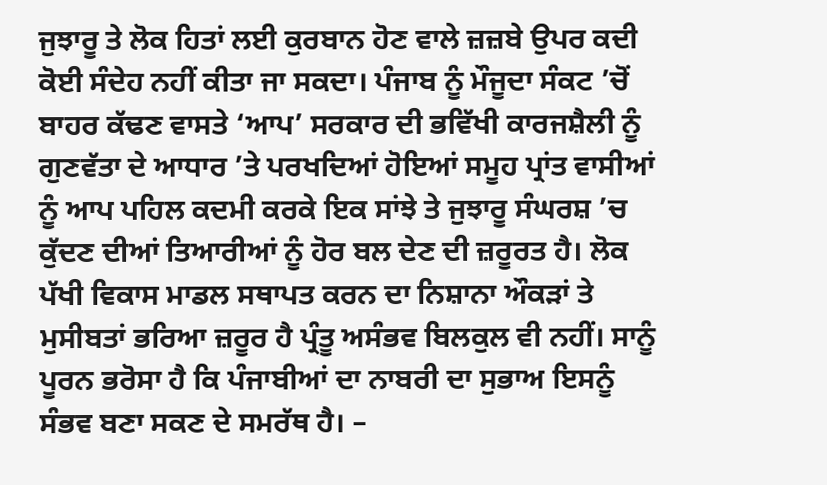ਜੁਝਾਰੂ ਤੇ ਲੋਕ ਹਿਤਾਂ ਲਈ ਕੁਰਬਾਨ ਹੋਣ ਵਾਲੇ ਜ਼ਜ਼ਬੇ ਉਪਰ ਕਦੀ ਕੋਈ ਸੰਦੇਹ ਨਹੀਂ ਕੀਤਾ ਜਾ ਸਕਦਾ। ਪੰਜਾਬ ਨੂੰ ਮੌਜੂਦਾ ਸੰਕਟ ’ਚੋਂ ਬਾਹਰ ਕੱਢਣ ਵਾਸਤੇ ‘ਆਪ’ ਸਰਕਾਰ ਦੀ ਭਵਿੱਖੀ ਕਾਰਜਸ਼ੈਲੀ ਨੂੰ ਗੁਣਵੱਤਾ ਦੇ ਆਧਾਰ ’ਤੇ ਪਰਖਦਿਆਂ ਹੋਇਆਂ ਸਮੂਹ ਪ੍ਰਾਂਤ ਵਾਸੀਆਂ ਨੂੰ ਆਪ ਪਹਿਲ ਕਦਮੀ ਕਰਕੇ ਇਕ ਸਾਂਝੇ ਤੇ ਜੁਝਾਰੂ ਸੰਘਰਸ਼ ’ਚ ਕੁੱਦਣ ਦੀਆਂ ਤਿਆਰੀਆਂ ਨੂੰ ਹੋਰ ਬਲ ਦੇਣ ਦੀ ਜ਼ਰੂਰਤ ਹੈ। ਲੋਕ ਪੱਖੀ ਵਿਕਾਸ ਮਾਡਲ ਸਥਾਪਤ ਕਰਨ ਦਾ ਨਿਸ਼ਾਨਾ ਔਕੜਾਂ ਤੇ ਮੁਸੀਬਤਾਂ ਭਰਿਆ ਜ਼ਰੂਰ ਹੈ ਪ੍ਰੰਤੂ ਅਸੰਭਵ ਬਿਲਕੁਲ ਵੀ ਨਹੀਂ। ਸਾਨੂੰ ਪੂਰਨ ਭਰੋਸਾ ਹੈ ਕਿ ਪੰਜਾਬੀਆਂ ਦਾ ਨਾਬਰੀ ਦਾ ਸੁਭਾਅ ਇਸਨੂੰ ਸੰਭਵ ਬਣਾ ਸਕਣ ਦੇ ਸਮਰੱਥ ਹੈ। –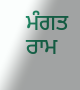ਮੰਗਤ ਰਾਮ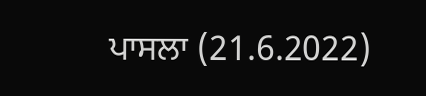ਪਾਸਲਾ (21.6.2022)